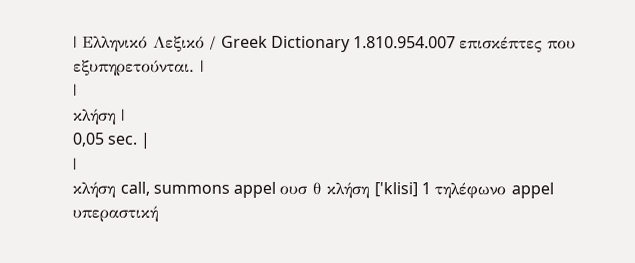| Ελληνικό Λεξικό / Greek Dictionary 1.810.954.007 επισκέπτες που εξυπηρετούνται. |
|
κλήση |
0,05 sec. |
|
κλήση call, summons appel ουσ θ κλήση ['klisi] 1 τηλέφωνο appel υπεραστική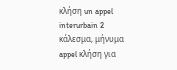κλήση un appel interurbain 2 κάλεσμα, μήνυμα appel κλήση για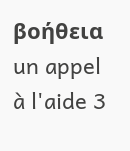βοήθεια un appel à l'aide 3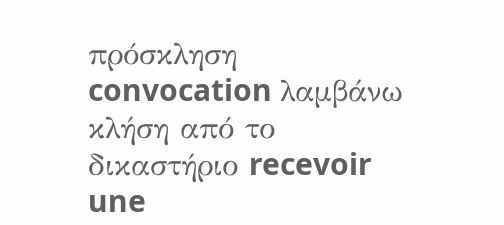πρόσκληση convocation λαμβάνω κλήση από το δικαστήριο recevoir une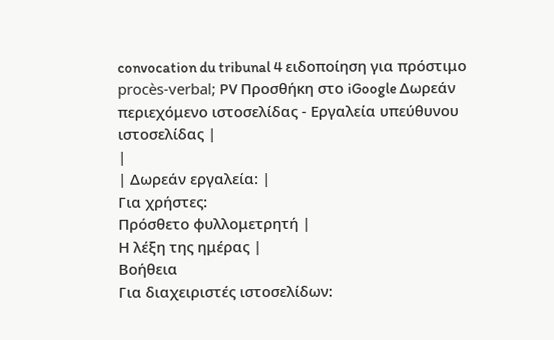convocation du tribunal 4 ειδοποίηση για πρόστιμο procès-verbal; PV Προσθήκη στο iGoogle Δωρεάν περιεχόμενο ιστοσελίδας - Εργαλεία υπεύθυνου ιστοσελίδας |
|
| Δωρεάν εργαλεία: |
Για χρήστες:
Πρόσθετο φυλλομετρητή |
Η λέξη της ημέρας |
Βοήθεια
Για διαχειριστές ιστοσελίδων: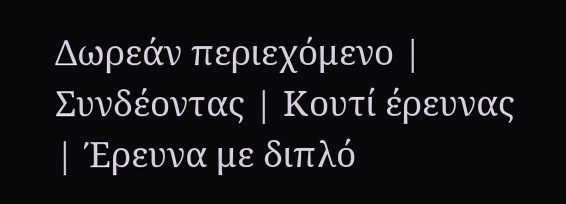Δωρεάν περιεχόμενο | Συνδέοντας | Κουτί έρευνας | Έρευνα με διπλό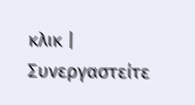κλικ | Συνεργαστείτε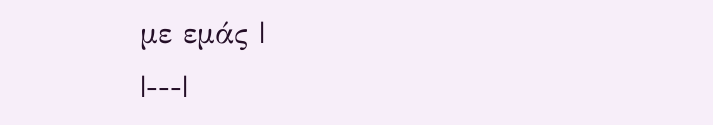με εμάς |
|---|